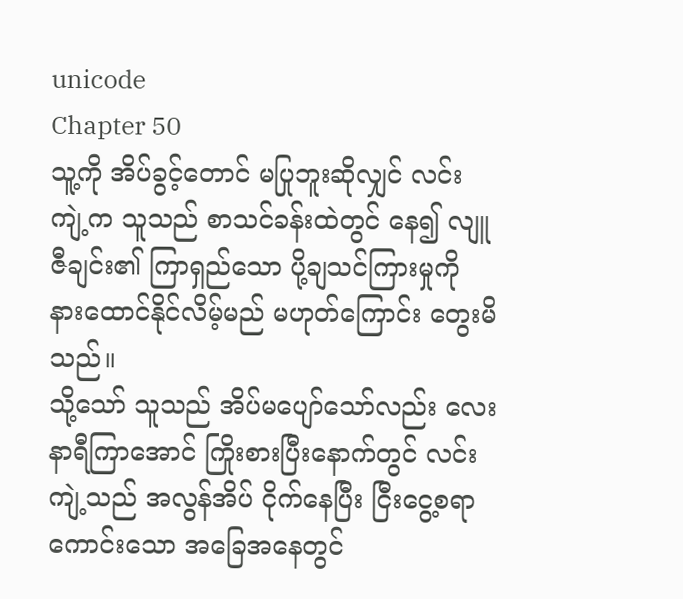unicode
Chapter 50
သူ့ကို အိပ်ခွင့်တောင် မပြုဘူးဆိုလျှင် လင်းကျဲ့က သူသည် စာသင်ခန်းထဲတွင် နေ၍ လျူဇီချင်း၏ ကြာရှည်သော ပို့ချသင်ကြားမှုကို နားထောင်နိုင်လိမ့်မည် မဟုတ်ကြောင်း တွေးမိသည်။
သို့သော် သူသည် အိပ်မပျော်သော်လည်း လေးနာရီကြာအောင် ကြိုးစားပြီးနောက်တွင် လင်းကျဲ့သည် အလွန်အိပ် ငိုက်နေပြီး ငြီးငွေ့စရာ ကောင်းသော အခြေအနေတွင်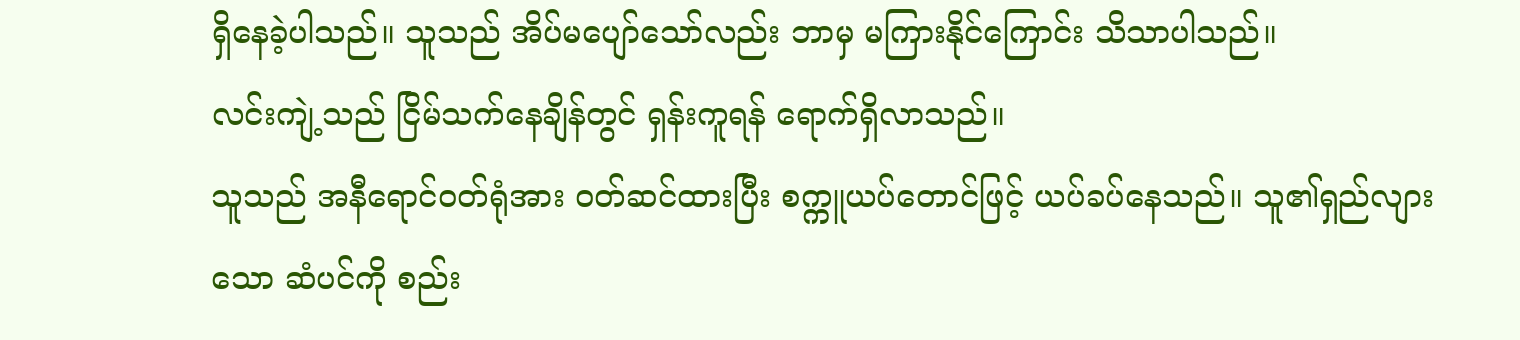ရှိနေခဲ့ပါသည်။ သူသည် အိပ်မပျော်သော်လည်း ဘာမှ မကြားနိုင်ကြောင်း သိသာပါသည်။
လင်းကျဲ့သည် ငြိမ်သက်နေချိန်တွင် ရှန်းကူရန် ရောက်ရှိလာသည်။
သူသည် အနီရောင်ဝတ်ရုံအား ဝတ်ဆင်ထားပြီး စက္ကူယပ်တောင်ဖြင့် ယပ်ခပ်နေသည်။ သူ၏ရှည်လျားသော ဆံပင်ကို စည်း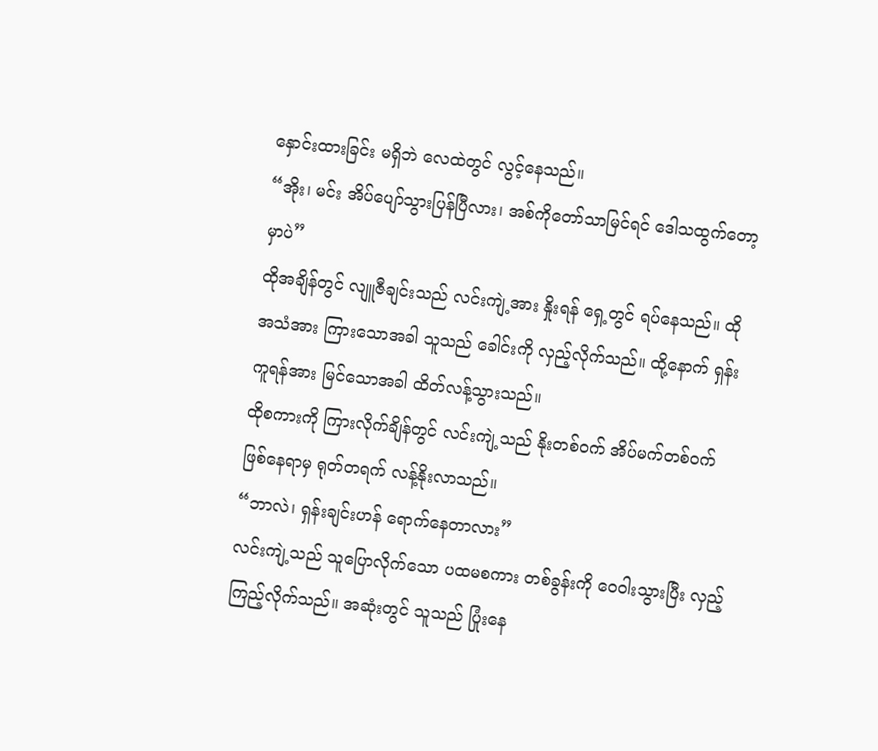နှောင်းထားခြင်း မရှိဘဲ လေထဲတွင် လွင့်နေသည်။
“အိုး၊ မင်း အိပ်ပျော်သွားပြန်ပြီလား၊ အစ်ကိုတော်သာမြင်ရင် ဒေါသထွက်တော့မှာပဲ”
ထိုအချိန်တွင် လျူဇီချင်းသည် လင်းကျဲ့အား နှိုးရန် ရှေ့တွင် ရပ်နေသည်။ ထိုအသံအား ကြားသောအခါ သူသည် ခေါင်းကို လှည့်လိုက်သည်။ ထို့နောက် ရှန်းကူရန်အား မြင်သောအခါ ထိတ်လန့်သွားသည်။
ထိုစကားကို ကြားလိုက်ချိန်တွင် လင်းကျဲ့သည် နိုးတစ်ဝက် အိပ်မက်တစ်ဝက် ဖြစ်နေရာမှ ရုတ်တရက် လန့်နိုးလာသည်။
“ဘာလဲ၊ ရှန်းချင်းဟန် ရောက်နေတာလား”
လင်းကျဲ့သည် သူပြောလိုက်သော ပထမစကား တစ်ခွန်းကို ဝေဝါးသွားပြီး လှည့်ကြည့်လိုက်သည်။ အဆုံးတွင် သူသည် ပြုံးနေ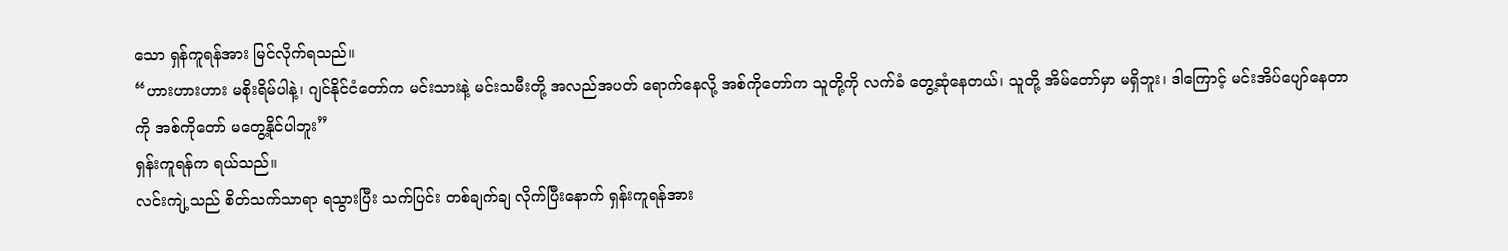သော ရှန်ကူရန်အား မြင်လိုက်ရသည်။
“ဟားဟားဟား မစိုးရိမ်ပါနဲ့၊ ဂျင်နိုင်ငံတော်က မင်းသားနဲ့ မင်းသမီးတို့ အလည်အပတ် ရောက်နေလို့ အစ်ကိုတော်က သူတို့ကို လက်ခံ တွေ့ဆုံနေတယ်၊ သူတို့ အိမ်တော်မှာ မရှိဘူး၊ ဒါကြောင့် မင်းအိပ်ပျော်နေတာကို အစ်ကိုတော် မတွေ့နိုင်ပါဘူး”
ရှန်းကူရန်က ရယ်သည်။
လင်းကျဲ့သည် စိတ်သက်သာရာ ရသွားပြီး သက်ပြင်း တစ်ချက်ချ လိုက်ပြီးနောက် ရှန်းကူရန်အား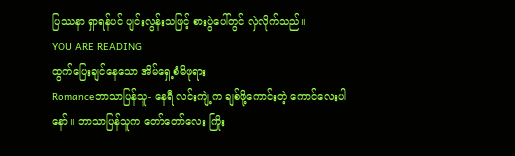ပြဿနာ ရှာရန်ပင် ပျင်းလွန်းသဖြင့် စားပွဲပေါ်တွင် လှဲလိုက်သည်။
YOU ARE READING
ထွက်ပြေးချင်နေသော အိမ်ရှေ့စံမိဖုရား
Romanceဘာသာပြန်သူ- နေရီ လင်းကျဲ့က ချစ်ဖို့ကောင်းတဲ့ ကောင်လေးပါနော်။ ဘာသာပြန်သူက တော်တော်လေး ကြိုး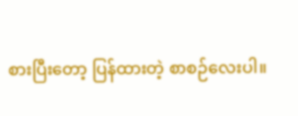စားပြီးတော့ ပြန်ထားတဲ့ စာစဉ်လေးပါ။